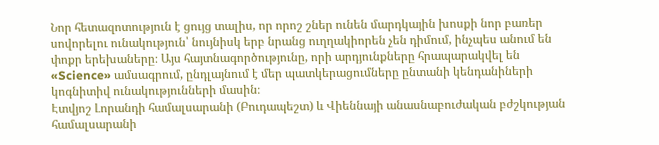Նոր հետազոտություն է ցույց տալիս, որ որոշ շներ ունեն մարդկային խոսքի նոր բառեր սովորելու ունակություն՝ նույնիսկ երբ նրանց ուղղակիորեն չեն դիմում, ինչպես անում են փոքր երեխաները։ Այս հայտնագործությունը, որի արդյունքները հրապարակվել են «Science» ամսագրում, ընդլայնում է մեր պատկերացումները ընտանի կենդանիների կոգնիտիվ ունակությունների մասին։
Էտվյոշ Լորանդի համալսարանի (Բուդապեշտ) և Վիեննայի անասնաբուժական բժշկության համալսարանի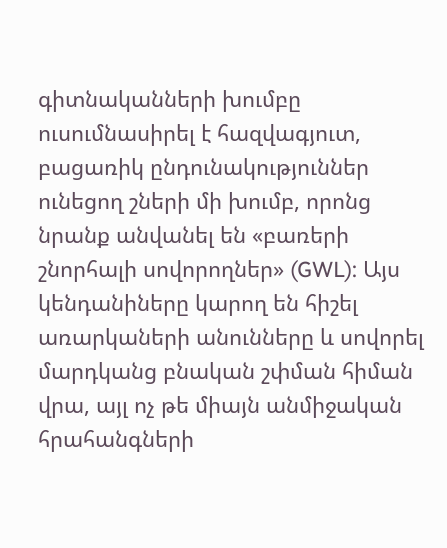գիտնականների խումբը ուսումնասիրել է հազվագյուտ, բացառիկ ընդունակություններ ունեցող շների մի խումբ, որոնց նրանք անվանել են «բառերի շնորհալի սովորողներ» (GWL): Այս կենդանիները կարող են հիշել առարկաների անունները և սովորել մարդկանց բնական շփման հիման վրա, այլ ոչ թե միայն անմիջական հրահանգների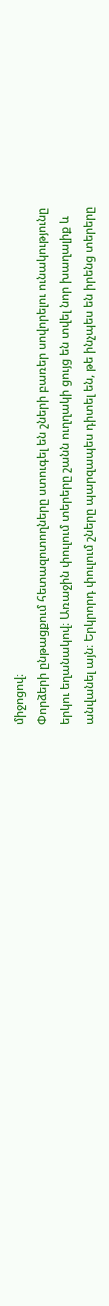միջոցով։
Փորձերի ընթացքում հետազոտողները ստուգել են շների բառեր սովորելու ունակությունը երկու եղանակով։ Առաջին փուլում տերերը շանն ուղղակի ցույց են տվել նոր խաղալիք և անվանել այն։ Երկրորդ փուլում շները պարզապես դիտել են, թե ինչպես են իրենց տերերը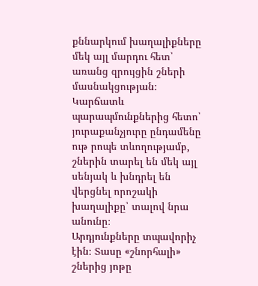քննարկում խաղալիքները մեկ այլ մարդու հետ՝ առանց զրույցին շների մասնակցության։ Կարճատև պարապմունքներից հետո՝ յուրաքանչյուրը ընդամենը ութ րոպե տևողությամբ, շներին տարել են մեկ այլ սենյակ և խնդրել են վերցնել որոշակի խաղալիքը՝ տալով նրա անունը։
Արդյունքները տպավորիչ էին։ Տասը «շնորհալի» շներից յոթը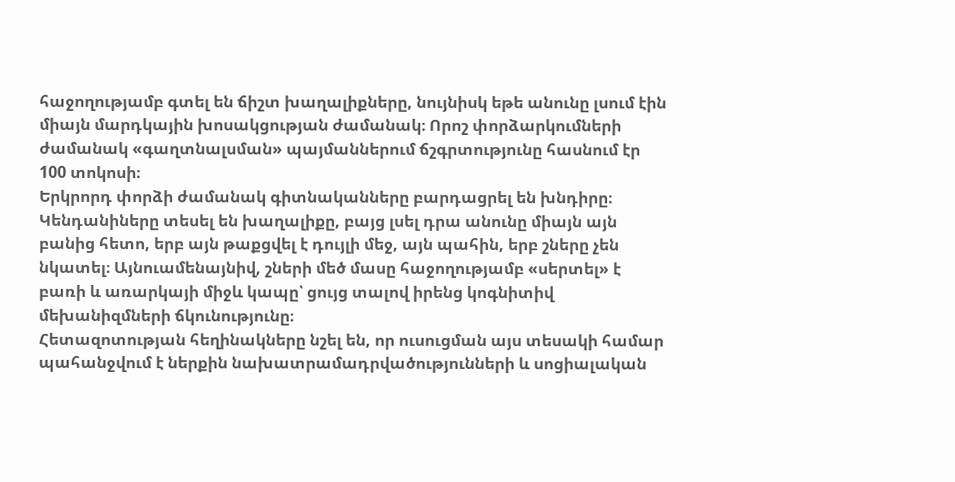հաջողությամբ գտել են ճիշտ խաղալիքները, նույնիսկ եթե անունը լսում էին միայն մարդկային խոսակցության ժամանակ։ Որոշ փորձարկումների ժամանակ «գաղտնալսման» պայմաններում ճշգրտությունը հասնում էր 100 տոկոսի։
Երկրորդ փորձի ժամանակ գիտնականները բարդացրել են խնդիրը։ Կենդանիները տեսել են խաղալիքը, բայց լսել դրա անունը միայն այն բանից հետո, երբ այն թաքցվել է դույլի մեջ, այն պահին, երբ շները չեն նկատել։ Այնուամենայնիվ, շների մեծ մասը հաջողությամբ «սերտել» է բառի և առարկայի միջև կապը՝ ցույց տալով իրենց կոգնիտիվ մեխանիզմների ճկունությունը։
Հետազոտության հեղինակները նշել են, որ ուսուցման այս տեսակի համար պահանջվում է ներքին նախատրամադրվածությունների և սոցիալական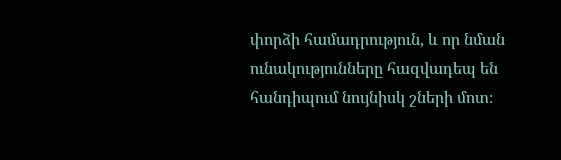փորձի համադրություն, և որ նման ունակությունները հազվադեպ են հանդիպում նույնիսկ շների մոտ։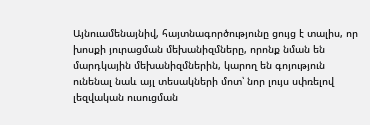Այնուամենայնիվ, հայտնագործությունը ցույց է տալիս, որ խոսքի յուրացման մեխանիզմները, որոնք նման են մարդկային մեխանիզմներին, կարող են գոյություն ունենալ նաև այլ տեսակների մոտ՝ նոր լույս սփռելով լեզվական ուսուցման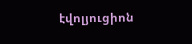էվոլյուցիոն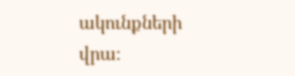ակունքների վրա։